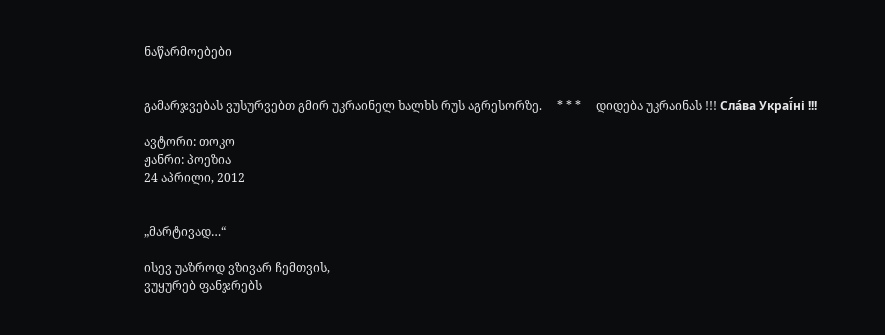ნაწარმოებები


გამარჯვებას ვუსურვებთ გმირ უკრაინელ ხალხს რუს აგრესორზე.     * * *     დიდება უკრაინას !!! Сла́ва Украї́ні !!!

ავტორი: თოკო
ჟანრი: პოეზია
24 აპრილი, 2012


„მარტივად…“

ისევ უაზროდ ვზივარ ჩემთვის,
ვუყურებ ფანჯრებს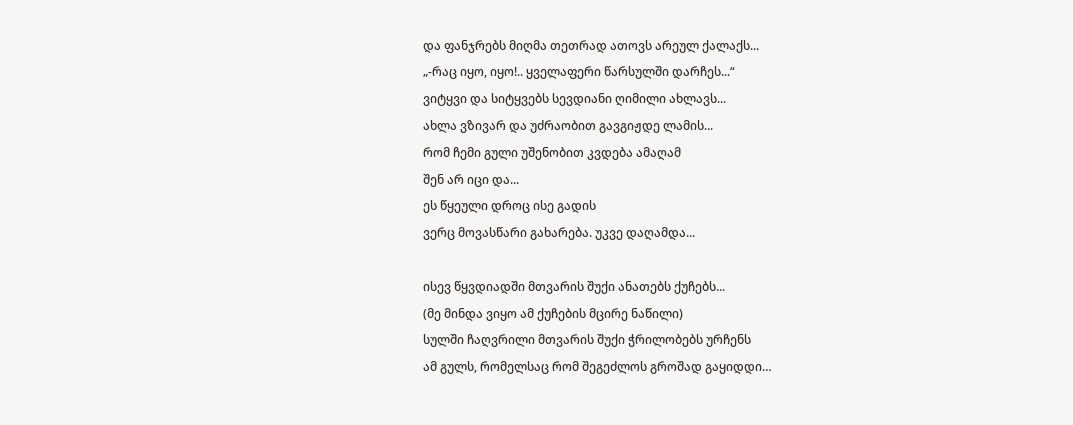და ფანჯრებს მიღმა თეთრად ათოვს არეულ ქალაქს...
„-რაც იყო, იყო!.. ყველაფერი წარსულში დარჩეს...“
ვიტყვი და სიტყვებს სევდიანი ღიმილი ახლავს...
ახლა ვზივარ და უძრაობით გავგიჟდე ლამის...
რომ ჩემი გული უშენობით კვდება ამაღამ
შენ არ იცი და...
ეს წყეული დროც ისე გადის
ვერც მოვასწარი გახარება. უკვე დაღამდა...

ისევ წყვდიადში მთვარის შუქი ანათებს ქუჩებს...
(მე მინდა ვიყო ამ ქუჩების მცირე ნაწილი)
სულში ჩაღვრილი მთვარის შუქი ჭრილობებს ურჩენს
ამ გულს, რომელსაც რომ შეგეძლოს გროშად გაყიდდი…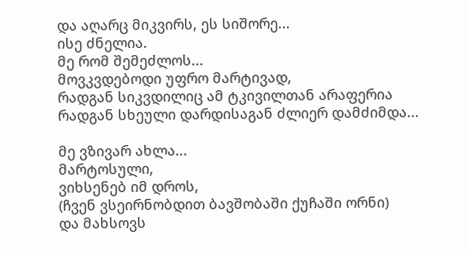და აღარც მიკვირს, ეს სიშორე...
ისე ძნელია.
მე რომ შემეძლოს...
მოვკვდებოდი უფრო მარტივად,
რადგან სიკვდილიც ამ ტკივილთან არაფერია
რადგან სხეული დარდისაგან ძლიერ დამძიმდა...

მე ვზივარ ახლა...
მარტოსული,
ვიხსენებ იმ დროს,
(ჩვენ ვსეირნობდით ბავშობაში ქუჩაში ორნი)
და მახსოვს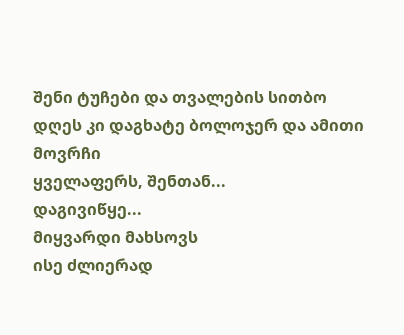შენი ტუჩები და თვალების სითბო
დღეს კი დაგხატე ბოლოჯერ და ამითი მოვრჩი
ყველაფერს, შენთან...
დაგივიწყე...
მიყვარდი მახსოვს
ისე ძლიერად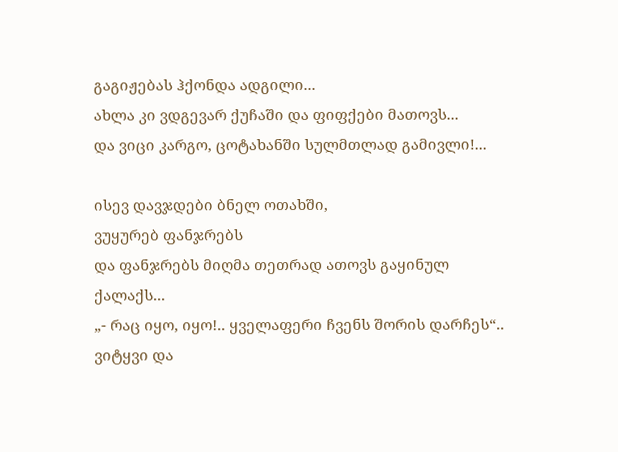გაგიჟებას ჰქონდა ადგილი...
ახლა კი ვდგევარ ქუჩაში და ფიფქები მათოვს...
და ვიცი კარგო, ცოტახანში სულმთლად გამივლი!...

ისევ დავჯდები ბნელ ოთახში,
ვუყურებ ფანჯრებს
და ფანჯრებს მიღმა თეთრად ათოვს გაყინულ ქალაქს...
„- რაც იყო, იყო!.. ყველაფერი ჩვენს შორის დარჩეს“..
ვიტყვი და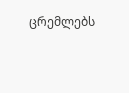ცრემლებს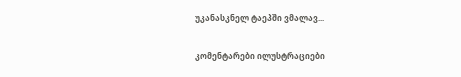უკანასკნელ ტაეპში ვმალავ...

კომენტარები ილუსტრაციები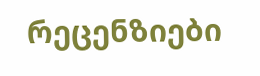რეცენზიები